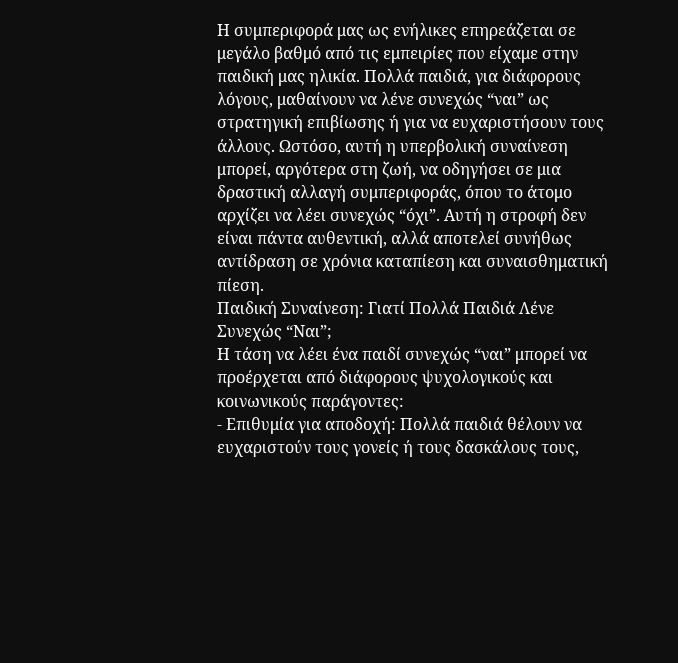Η συμπεριφορά μας ως ενήλικες επηρεάζεται σε μεγάλο βαθμό από τις εμπειρίες που είχαμε στην παιδική μας ηλικία. Πολλά παιδιά, για διάφορους λόγους, μαθαίνουν να λένε συνεχώς “ναι” ως στρατηγική επιβίωσης ή για να ευχαριστήσουν τους άλλους. Ωστόσο, αυτή η υπερβολική συναίνεση μπορεί, αργότερα στη ζωή, να οδηγήσει σε μια δραστική αλλαγή συμπεριφοράς, όπου το άτομο αρχίζει να λέει συνεχώς “όχι”. Αυτή η στροφή δεν είναι πάντα αυθεντική, αλλά αποτελεί συνήθως αντίδραση σε χρόνια καταπίεση και συναισθηματική πίεση.
Παιδική Συναίνεση: Γιατί Πολλά Παιδιά Λένε Συνεχώς “Ναι”;
Η τάση να λέει ένα παιδί συνεχώς “ναι” μπορεί να προέρχεται από διάφορους ψυχολογικούς και κοινωνικούς παράγοντες:
- Επιθυμία για αποδοχή: Πολλά παιδιά θέλουν να ευχαριστούν τους γονείς ή τους δασκάλους τους,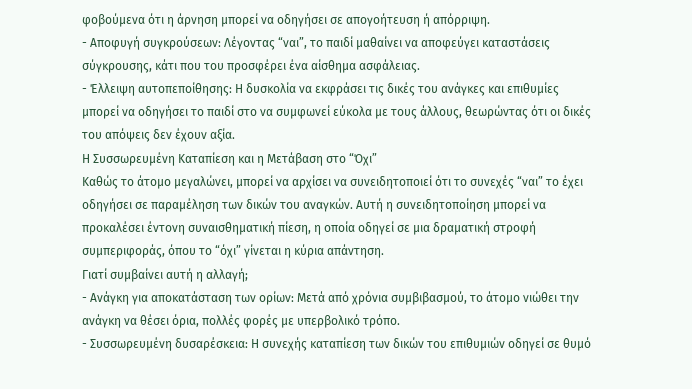φοβούμενα ότι η άρνηση μπορεί να οδηγήσει σε απογοήτευση ή απόρριψη.
- Αποφυγή συγκρούσεων: Λέγοντας “ναι”, το παιδί μαθαίνει να αποφεύγει καταστάσεις σύγκρουσης, κάτι που του προσφέρει ένα αίσθημα ασφάλειας.
- Έλλειψη αυτοπεποίθησης: Η δυσκολία να εκφράσει τις δικές του ανάγκες και επιθυμίες μπορεί να οδηγήσει το παιδί στο να συμφωνεί εύκολα με τους άλλους, θεωρώντας ότι οι δικές του απόψεις δεν έχουν αξία.
Η Συσσωρευμένη Καταπίεση και η Μετάβαση στο “Όχι”
Καθώς το άτομο μεγαλώνει, μπορεί να αρχίσει να συνειδητοποιεί ότι το συνεχές “ναι” το έχει οδηγήσει σε παραμέληση των δικών του αναγκών. Αυτή η συνειδητοποίηση μπορεί να προκαλέσει έντονη συναισθηματική πίεση, η οποία οδηγεί σε μια δραματική στροφή συμπεριφοράς, όπου το “όχι” γίνεται η κύρια απάντηση.
Γιατί συμβαίνει αυτή η αλλαγή;
- Ανάγκη για αποκατάσταση των ορίων: Μετά από χρόνια συμβιβασμού, το άτομο νιώθει την ανάγκη να θέσει όρια, πολλές φορές με υπερβολικό τρόπο.
- Συσσωρευμένη δυσαρέσκεια: Η συνεχής καταπίεση των δικών του επιθυμιών οδηγεί σε θυμό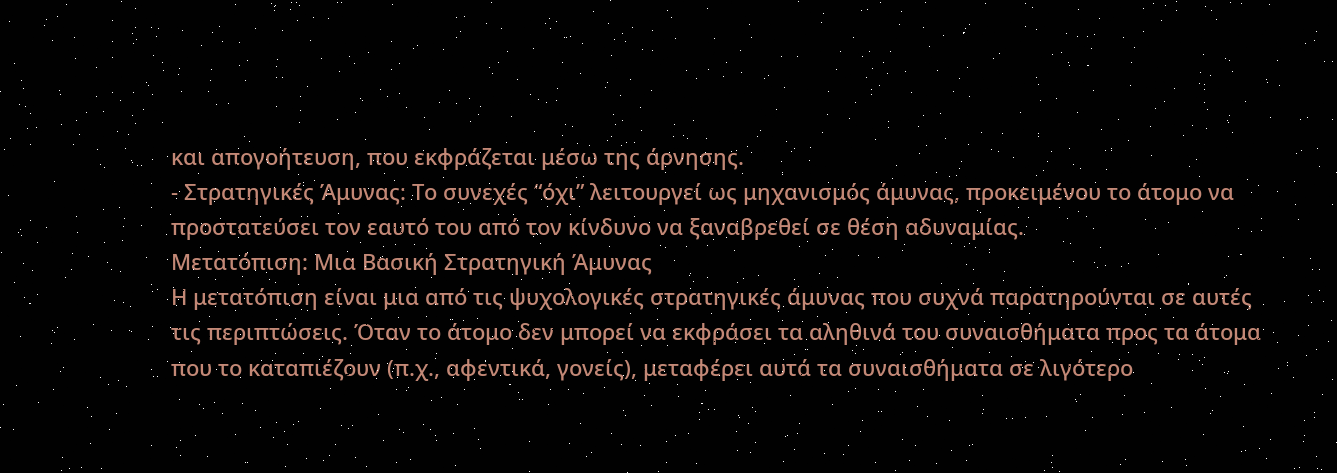και απογοήτευση, που εκφράζεται μέσω της άρνησης.
- Στρατηγικές Άμυνας: Το συνεχές “όχι” λειτουργεί ως μηχανισμός άμυνας, προκειμένου το άτομο να προστατεύσει τον εαυτό του από τον κίνδυνο να ξαναβρεθεί σε θέση αδυναμίας.
Μετατόπιση: Μια Βασική Στρατηγική Άμυνας
Η μετατόπιση είναι μια από τις ψυχολογικές στρατηγικές άμυνας που συχνά παρατηρούνται σε αυτές τις περιπτώσεις. Όταν το άτομο δεν μπορεί να εκφράσει τα αληθινά του συναισθήματα προς τα άτομα που το καταπιέζουν (π.χ., αφεντικά, γονείς), μεταφέρει αυτά τα συναισθήματα σε λιγότερο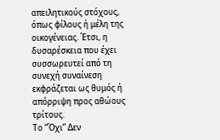απειλητικούς στόχους, όπως φίλους ή μέλη της οικογένειας. Έτσι, η δυσαρέσκεια που έχει συσσωρευτεί από τη συνεχή συναίνεση εκφράζεται ως θυμός ή απόρριψη προς αθώους τρίτους.
Το “Όχι” Δεν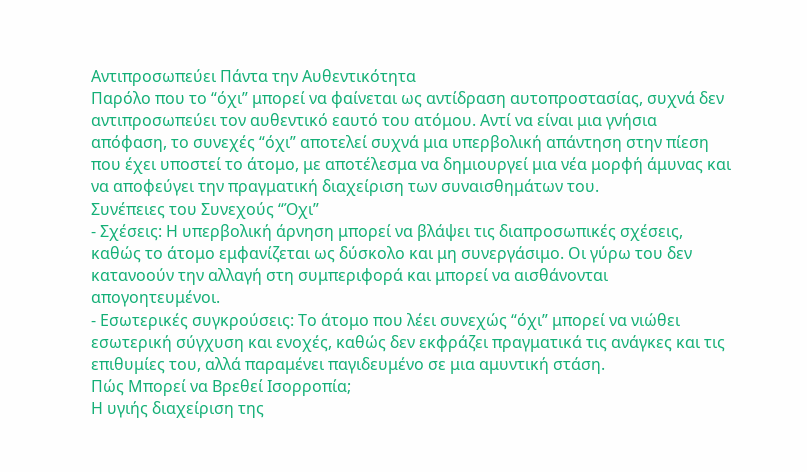Αντιπροσωπεύει Πάντα την Αυθεντικότητα
Παρόλο που το “όχι” μπορεί να φαίνεται ως αντίδραση αυτοπροστασίας, συχνά δεν αντιπροσωπεύει τον αυθεντικό εαυτό του ατόμου. Αντί να είναι μια γνήσια απόφαση, το συνεχές “όχι” αποτελεί συχνά μια υπερβολική απάντηση στην πίεση που έχει υποστεί το άτομο, με αποτέλεσμα να δημιουργεί μια νέα μορφή άμυνας και να αποφεύγει την πραγματική διαχείριση των συναισθημάτων του.
Συνέπειες του Συνεχούς “Όχι”
- Σχέσεις: Η υπερβολική άρνηση μπορεί να βλάψει τις διαπροσωπικές σχέσεις, καθώς το άτομο εμφανίζεται ως δύσκολο και μη συνεργάσιμο. Οι γύρω του δεν κατανοούν την αλλαγή στη συμπεριφορά και μπορεί να αισθάνονται απογοητευμένοι.
- Εσωτερικές συγκρούσεις: Το άτομο που λέει συνεχώς “όχι” μπορεί να νιώθει εσωτερική σύγχυση και ενοχές, καθώς δεν εκφράζει πραγματικά τις ανάγκες και τις επιθυμίες του, αλλά παραμένει παγιδευμένο σε μια αμυντική στάση.
Πώς Μπορεί να Βρεθεί Ισορροπία;
Η υγιής διαχείριση της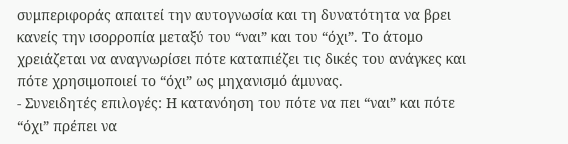συμπεριφοράς απαιτεί την αυτογνωσία και τη δυνατότητα να βρει κανείς την ισορροπία μεταξύ του “ναι” και του “όχι”. Το άτομο χρειάζεται να αναγνωρίσει πότε καταπιέζει τις δικές του ανάγκες και πότε χρησιμοποιεί το “όχι” ως μηχανισμό άμυνας.
- Συνειδητές επιλογές: Η κατανόηση του πότε να πει “ναι” και πότε “όχι” πρέπει να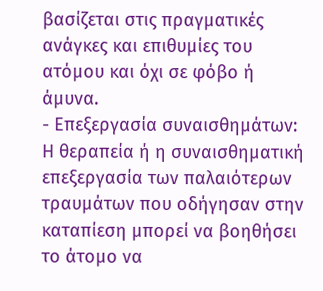βασίζεται στις πραγματικές ανάγκες και επιθυμίες του ατόμου και όχι σε φόβο ή άμυνα.
- Επεξεργασία συναισθημάτων: Η θεραπεία ή η συναισθηματική επεξεργασία των παλαιότερων τραυμάτων που οδήγησαν στην καταπίεση μπορεί να βοηθήσει το άτομο να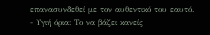επανασυνδεθεί με τον αυθεντικό του εαυτό.
- Υγιή όρια: Το να βάζει κανείς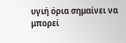υγιή όρια σημαίνει να μπορεί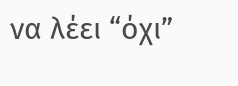να λέει “όχι”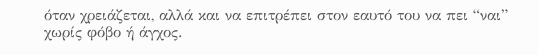όταν χρειάζεται, αλλά και να επιτρέπει στον εαυτό του να πει “ναι” χωρίς φόβο ή άγχος.